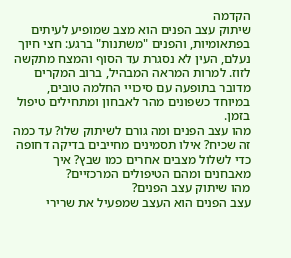הקדמה
שיתוק עצב הפנים הוא מצב שמופיע לעיתים בפתאומיות, והפנים "משתנות" ברגע: חצי חיוך נעלם, העין לא נסגרת עד הסוף והמצח מתקשה לזוז. למרות המראה המבהיל, ברוב המקרים מדובר בתופעה עם סיכויי החלמה טובים, במיוחד כשפונים מהר לאבחון ומתחילים טיפול בזמן.
מהו עצב הפנים ומה גורם לשיתוק שלו? עד כמה זה שכיח? אילו תסמינים מחייבים בדיקה דחופה כדי לשלול מצבים אחרים כמו שבץ? איך מאבחנים ומהם הטיפולים המרכזיים?
מהו שיתוק עצב הפנים?
עצב הפנים הוא העצב שמפעיל את שרירי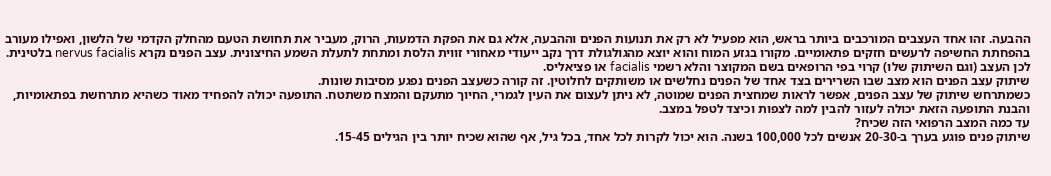ההבעה. זהו אחד העצבים המורכבים ביותר בראש, הוא מפעיל לא רק את תנועות הפנים וההבעה, אלא גם את הפקת הדמעות, הרוק, מעביר את תחושת הטעם מהחלק הקדמי של הלשון, ואפילו מעורב בהפחתת החשיפה לרעשים חזקים פתאומיים. מקורו בגזע המוח והוא יוצא מהגולגולת דרך נקב ייעודי מאחורי זווית הלסת ומתחת לתעלת השמע החיצונית. עצב הפנים נקרא nervus facialis בלטינית. לכן העצב (וגם השיתוק שלו) קרוי בפי הרופאים בשם המקוצר והלא רשמי facialis או פציאליס.
שיתוק עצב הפנים הוא מצב שבו השרירים בצד אחד של הפנים נחלשים או משותקים לחלוטין. זה קורה כשעצב הפנים נפגע מסיבות שונות.
כשמתרחש שיתוק של עצב הפנים, אפשר לראות שמחצית הפנים שמוטה, לא ניתן לעצום את העין לגמרי, החיוך מתעקם והמצח משתטח. התופעה יכולה להפחיד מאוד כשהיא מתרחשת בפתאומיות, והבנת התופעה הזאת יכולה לעזור להבין למה לצפות וכיצד לטפל במצב.
עד כמה המצב הרפואי הזה שכיח?
שיתוק פנים פוגע בערך ב-20-30 אנשים לכל 100,000 בשנה. הוא יכול לקרות לכל אחד, בכל גיל, אף שהוא שכיח יותר בין הגילים 15-45.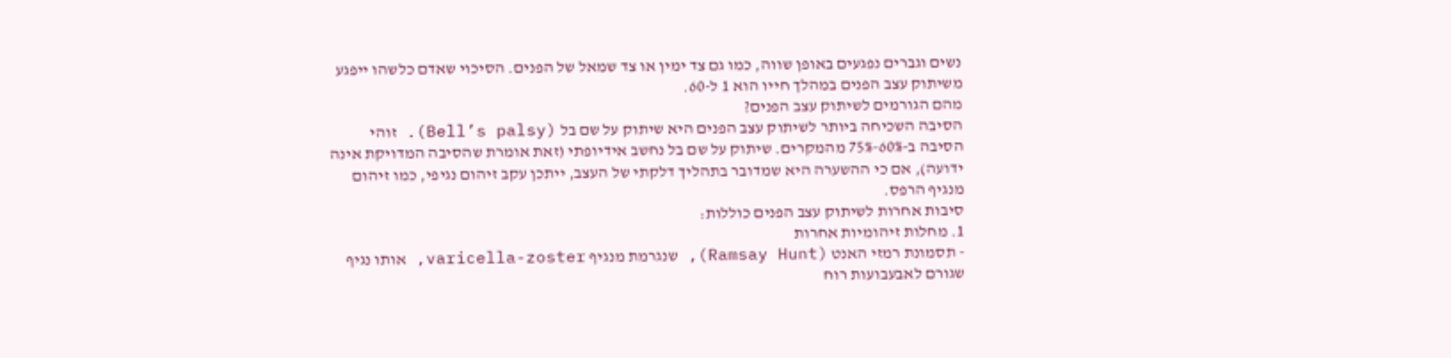נשים וגברים נפגעים באופן שווה, כמו גם צד ימין או צד שמאל של הפנים. הסיכוי שאדם כלשהו ייפגע משיתוק עצב הפנים במהלך חייו הוא 1 ל-60.
מהם הגורמים לשיתוק עצב הפנים?
הסיבה השכיחה ביותר לשיתוק עצב הפנים היא שיתוק על שם בל (Bell’s palsy). זוהי הסיבה ב-60%-75% מהמקרים. שיתוק על שם בל נחשב אידיופתי (זאת אומרת שהסיבה המדויקת אינה ידועה), אם כי ההשערה היא שמדובר בתהליך דלקתי של העצב, ייתכן עקב זיהום נגיפי, כמו זיהום מנגיף הרפס.
סיבות אחרות לשיתוק עצב הפנים כוללות:
1. מחלות זיהומיות אחרות
- תסמונת רמזי האנט (Ramsay Hunt), שנגרמת מנגיף varicella-zoster, אותו נגיף שגורם לאבעבועות רוח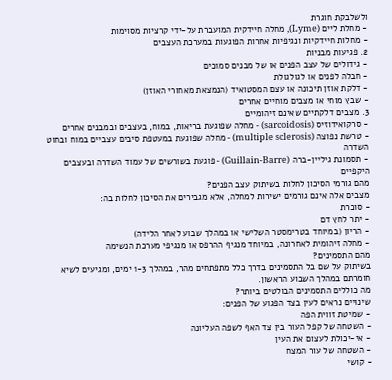ולשלבקת חוגרת
- מחלת ליים (Lyme), מחלה חיידקית המועברת על-ידי קרציות מסוימות
- מחלות חיידקיות ונגיפיות אחרות הפוגעות במערכת העצבים
2. פגיעות מבניות
- גידולים של עצב הפנים או של מבנים סמוכים
- חבלה לפנים או לגולגולת
- דלקת אוזן תיכונה או עצם המסטואיד (הנמצאת מאחורי האוזן)
- שבץ מוחי או מצבים מוחיים אחרים
3. מצבים דלקתיים שאינם זיהומיים
- סרקואידוזיס (sarcoidosis) - מחלה שפוגעת בריאות, במוח, בעצבים ובמבנים אחרים
- טרשת נפוצה (multiple sclerosis) - מחלה שפוגעת במעטפת סיבים עצביים במוח ובחוט השדרה
- תסמונת גיליין-ברה (Guillain-Barre) - פוגעת בשורשים של עמוד השדרה ובעצבים היקפיים
מהם גורמי הסיכון לחלות בשיתוק עצב הפנים?
מצבים אלה אינם גורמים ישירות למחלה, אלא מגבירים את הסיכון לחלות בה:
- סוכרת
- יתר לחץ דם
- הריון (במיוחד בטרימסטר השלישי או במהלך שבוע לאחר הלידה)
- מחלה זיהומית לאחרונה, במיוחד מנגיף ההרפס או מנגיפי מערכת הנשימה
מהם התסמינים?
בשיתוק על שם בל התסמינים בדרך כלל מתפתחים מהר, במהלך 1-3 ימים, ומגיעים לשיא חומרתם במהלך השבוע הראשון.
מה כוללים התסמינים הבולטים ביותר?
שינויים נראים לעין בצד הפגוע של הפנים:
- שמיטת זווית הפה
- השטחה של קפל העור בין צד האף לשפה העליונה
- אי-יכולת לעצום את העין
- השטחה של עור המצח
- קושי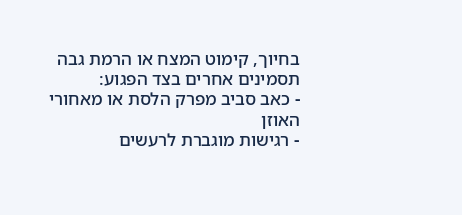בחיוך, קימוט המצח או הרמת גבה
תסמינים אחרים בצד הפגוע:
- כאב סביב מפרק הלסת או מאחורי האוזן
- רגישות מוגברת לרעשים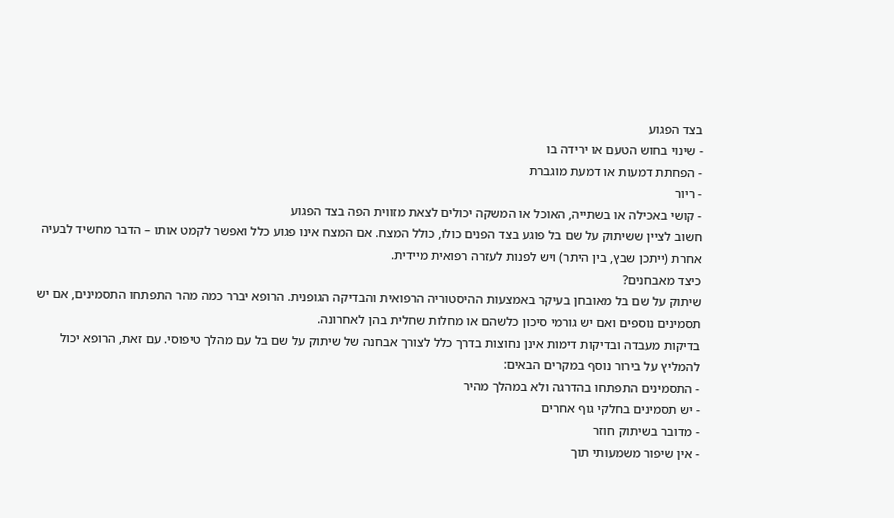בצד הפגוע
- שינוי בחוש הטעם או ירידה בו
- הפחתת דמעות או דמעת מוגברת
- ריור
- קושי באכילה או בשתייה, האוכל או המשקה יכולים לצאת מזווית הפה בצד הפגוע
חשוב לציין ששיתוק על שם בל פוגע בצד הפנים כולו, כולל המצח. אם המצח אינו פגוע כלל ואפשר לקמט אותו – הדבר מחשיד לבעיה אחרת (ייתכן שבץ, בין היתר) ויש לפנות לעזרה רפואית מיידית.
כיצד מאבחנים?
שיתוק על שם בל מאובחן בעיקר באמצעות ההיסטוריה הרפואית והבדיקה הגופנית. הרופא יברר כמה מהר התפתחו התסמינים, אם יש תסמינים נוספים ואם יש גורמי סיכון כלשהם או מחלות שחלית בהן לאחרונה.
בדיקות מעבדה ובדיקות דימות אינן נחוצות בדרך כלל לצורך אבחנה של שיתוק על שם בל עם מהלך טיפוסי. עם זאת, הרופא יכול להמליץ על בירור נוסף במקרים הבאים:
- התסמינים התפתחו בהדרגה ולא במהלך מהיר
- יש תסמינים בחלקי גוף אחרים
- מדובר בשיתוק חוזר
- אין שיפור משמעותי תוך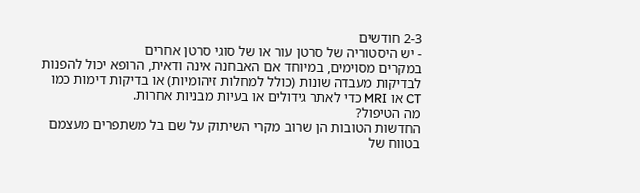2-3 חודשים
- יש היסטוריה של סרטן עור או של סוגי סרטן אחרים
במקרים מסוימים, במיוחד אם האבחנה אינה ודאית, הרופא יכול להפנות לבדיקות מעבדה שונות (כולל למחלות זיהומיות) או בדיקות דימות כמו CT או MRI כדי לאתר גידולים או בעיות מבניות אחרות.
מה הטיפול?
החדשות הטובות הן שרוב מקרי השיתוק על שם בל משתפרים מעצמם בטווח של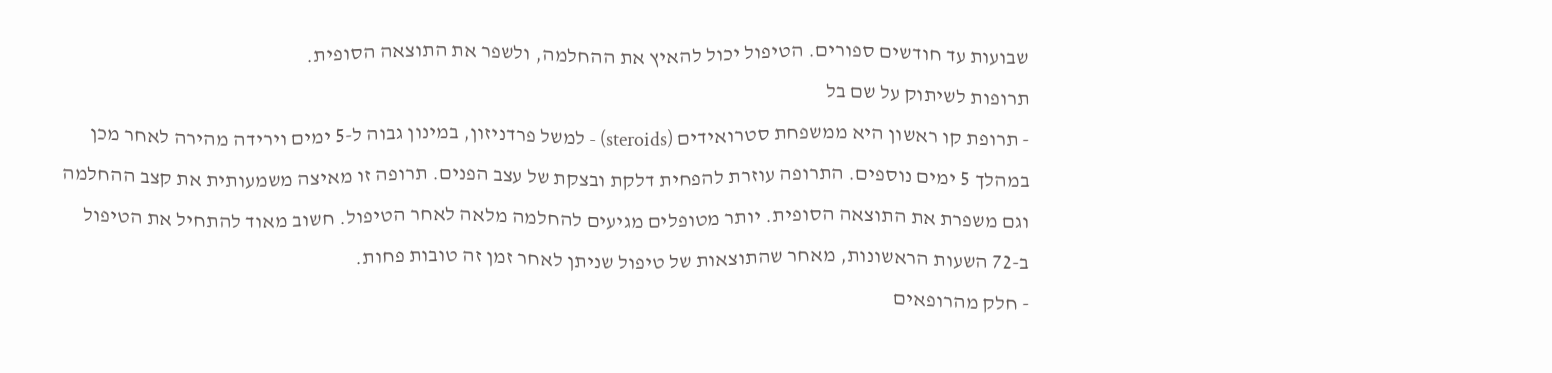שבועות עד חודשים ספורים. הטיפול יכול להאיץ את ההחלמה, ולשפר את התוצאה הסופית.
תרופות לשיתוק על שם בל
- תרופת קו ראשון היא ממשפחת סטרואידים (steroids) - למשל פרדניזון, במינון גבוה ל-5 ימים וירידה מהירה לאחר מכן במהלך 5 ימים נוספים. התרופה עוזרת להפחית דלקת ובצקת של עצב הפנים. תרופה זו מאיצה משמעותית את קצב ההחלמה וגם משפרת את התוצאה הסופית. יותר מטופלים מגיעים להחלמה מלאה לאחר הטיפול. חשוב מאוד להתחיל את הטיפול ב-72 השעות הראשונות, מאחר שהתוצאות של טיפול שניתן לאחר זמן זה טובות פחות.
- חלק מהרופאים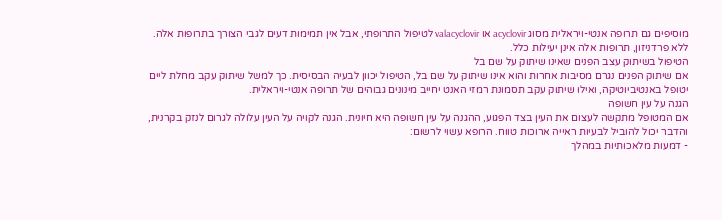מוסיפים גם תרופה אנטי-ויראלית מסוג acyclovir או valacyclovir לטיפול התרופתי, אבל אין תמימות דעים לגבי הצורך בתרופות אלה. ללא פרדניזון, תרופות אלה אינן יעילות כלל.
הטיפול בשיתוק עצב הפנים שאינו שיתוק על שם בל
אם שיתוק הפנים נגרם מסיבות אחרות והוא אינו שיתוק על שם בל, הטיפול יכוון לבעיה הבסיסית. כך למשל שיתוק עקב מחלת ליים יטופל באנטיביוטיקה, ואילו שיתוק עקב תסמונת רמזי האנט יחייב מינונים גבוהים של תרופה אנטי-ויראלית.
הגנה על עין חשופה
אם המטופל מתקשה לעצום את העין בצד הפגוע, ההגנה על עין חשופה היא חיונית. הגנה לקויה על העין עלולה לגרום לנזק בקרנית, והדבר יכול להוביל לבעיות ראייה ארוכות טווח. הרופא עשוי לרשום:
- דמעות מלאכותיות במהלך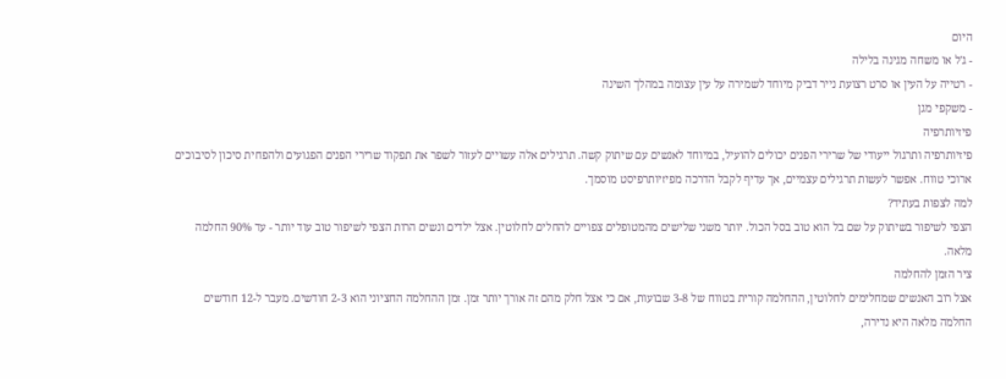היום
- ג'ל או משחה מגינה בלילה
- רטייה על העין או סרט רצועת נייר דביק מיוחד לשמירה על עין עצומה במהלך השינה
- משקפי מגן
פיזיותרפיה
פיזיותרפיה ותרגול ייעודי של שרירי הפנים יכולים להועיל, במיוחד לאנשים עם שיתוק קשה. תרגילים אלה עשויים לעזור לשפר את תפקוד שרירי הפנים הפגועים ולהפחית סיכון לסיבוכים ארוכי טווח. אפשר לעשות תרגילים עצמיים, אך עדיף לקבל הדרכה מפיזיותרפיסט מוסמך.
למה לצפות בעתיד?
הצפי לשיפור בשיתוק על שם בל הוא טוב בסל הכול. יותר משני שלישים מהמטופלים צפויים להחלים לחלוטין. אצל ילדים ונשים הרות הצפי לשיפור טוב עוד יותר - עד 90% החלמה מלאה.
ציר הזמן להחלמה
אצל רוב האנשים שמחלימים לחלוטין, ההחלמה קורית בטווח של 3-8 שבועות, אם כי אצל חלק מהם זה אורך יותר זמן. זמן ההחלמה החציוני הוא 2-3 חודשים. מעבר ל-12 חודשים החלמה מלאה היא נדירה,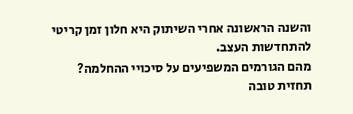והשנה הראשונה אחרי השיתוק היא חלון זמן קריטי להתחדשות העצב.
מהם הגורמים המשפיעים על סיכויי ההחלמה?
תחזית טובה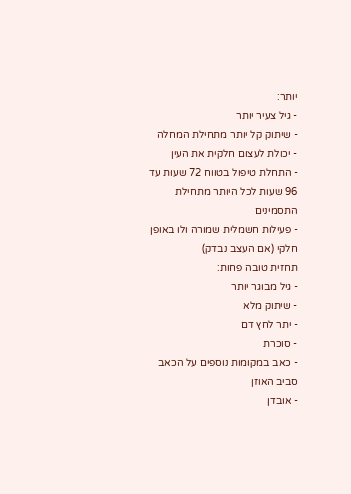יותר:
- גיל צעיר יותר
- שיתוק קל יותר מתחילת המחלה
- יכולת לעצום חלקית את העין
- התחלת טיפול בטווח 72 שעות עד 96 שעות לכל היותר מתחילת התסמינים
- פעילות חשמלית שמורה ולו באופן חלקי (אם העצב נבדק)
תחזית טובה פחות:
- גיל מבוגר יותר
- שיתוק מלא
- יתר לחץ דם
- סוכרת
- כאב במקומות נוספים על הכאב סביב האוזן
- אובדן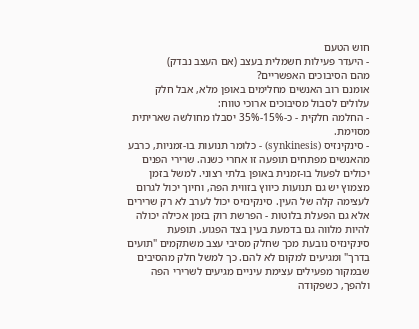חוש הטעם
- היעדר פעילות חשמלית בעצב (אם העצב נבדק)
מהם הסיבוכים האפשריים?
אומנם רוב האנשים מחלימים באופן מלא, אבל חלק עלולים לסבול מסיבוכים ארוכי טווח:
- החלמה חלקית - כ-15%-35% יסבלו מחולשה שאריתית מסוימת.
- סינקינזיס (synkinesis) - כלומר תנועות בו-זמניות, כרבע מהאנשים מפתחים תופעה זו אחרי כשנה. שרירי הפנים יכולים לפעול בו-זמנית באופן בלתי רצוני. למשל בזמן מצמוץ יש גם תנועות כיווץ בזווית הפה, וחיוך יכול לגרום לעצימה קלה של העין. סינקינזיס יכול לערב לא רק שרירים אלא גם הפעלת בלוטות - הפרשת רוק בזמן אכילה יכולה להיות מלווה גם בדמעת בעין בצד הפגוע. תופעת סינקינזיס נובעת מכך שחלק מסיבי עצב משתקמים "תועים בדרך" ומגיעים למקום לא להם. כך למשל חלק מהסיבים שבמקור מפעילים עצימת עיניים מגיעים לשרירי הפה ולהפך, כשפקודה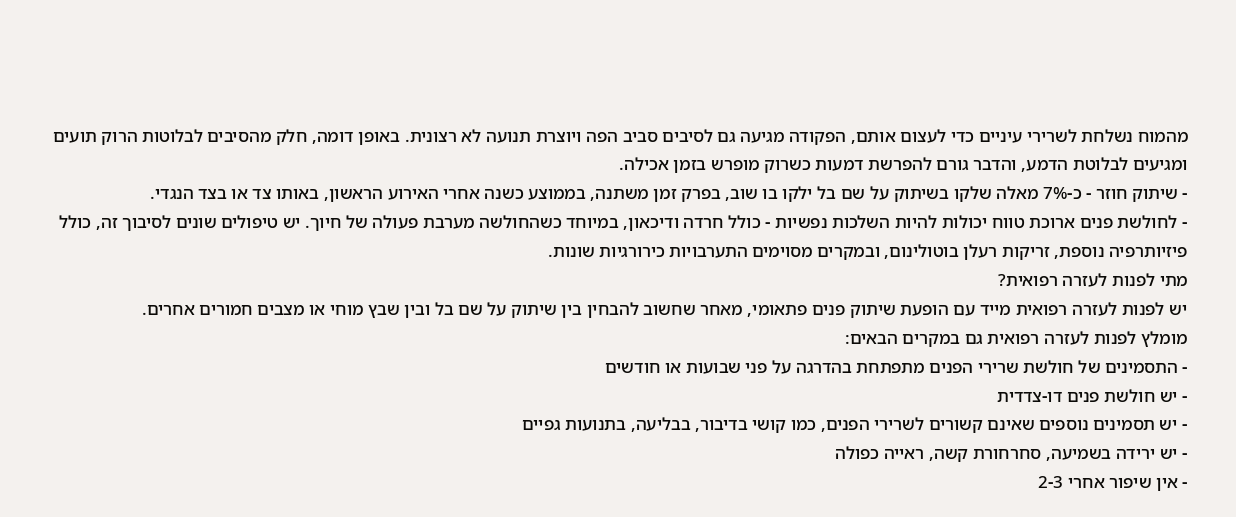מהמוח נשלחת לשרירי עיניים כדי לעצום אותם, הפקודה מגיעה גם לסיבים סביב הפה ויוצרת תנועה לא רצונית. באופן דומה, חלק מהסיבים לבלוטות הרוק תועים ומגיעים לבלוטת הדמע, והדבר גורם להפרשת דמעות כשרוק מופרש בזמן אכילה.
- שיתוק חוזר - כ-7% מאלה שלקו בשיתוק על שם בל ילקו בו שוב, בפרק זמן משתנה, בממוצע כשנה אחרי האירוע הראשון, באותו צד או בצד הנגדי.
- לחולשת פנים ארוכת טווח יכולות להיות השלכות נפשיות - כולל חרדה ודיכאון, במיוחד כשהחולשה מערבת פעולה של חיוך. יש טיפולים שונים לסיבוך זה, כולל פיזיותרפיה נוספת, זריקות רעלן בוטולינום, ובמקרים מסוימים התערבויות כירורגיות שונות.
מתי לפנות לעזרה רפואית?
יש לפנות לעזרה רפואית מייד עם הופעת שיתוק פנים פתאומי, מאחר שחשוב להבחין בין שיתוק על שם בל ובין שבץ מוחי או מצבים חמורים אחרים.
מומלץ לפנות לעזרה רפואית גם במקרים הבאים:
- התסמינים של חולשת שרירי הפנים מתפתחת בהדרגה על פני שבועות או חודשים
- יש חולשת פנים דו-צדדית
- יש תסמינים נוספים שאינם קשורים לשרירי הפנים, כמו קושי בדיבור, בבליעה, בתנועות גפיים
- יש ירידה בשמיעה, סחרחורת קשה, ראייה כפולה
- אין שיפור אחרי 2-3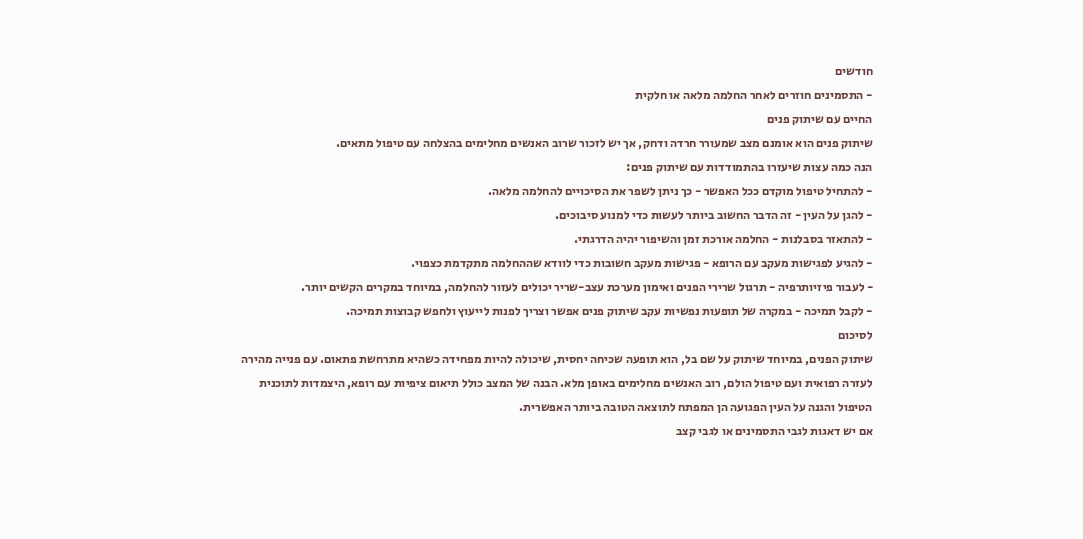חודשים
- התסמינים חוזרים לאחר החלמה מלאה או חלקית
החיים עם שיתוק פנים
שיתוק פנים הוא אומנם מצב שמעורר חרדה ודחק, אך יש לזכור שרוב האנשים מחלימים בהצלחה עם טיפול מתאים.
הנה כמה עצות שיעזרו בהתמודדות עם שיתוק פנים:
- להתחיל טיפול מוקדם ככל האפשר - כך ניתן לשפר את הסיכויים להחלמה מלאה.
- להגן על העין - זה הדבר החשוב ביותר לעשות כדי למנוע סיבוכים.
- להתאזר בסבלנות - החלמה אורכת זמן והשיפור יהיה הדרגתי.
- להגיע לפגישות מעקב עם הרופא - פגישות מעקב חשובות כדי לוודא שההחלמה מתקדמת כצפוי.
- לעבור פיזיותרפיה - תרגול שרירי הפנים ואימון מערכת עצב-שריר יכולים לעזור להחלמה, במיוחד במקרים הקשים יותר.
- לקבל תמיכה - במקרה של תופעות נפשיות עקב שיתוק פנים אפשר וצריך לפנות לייעוץ ולחפש קבוצות תמיכה.
לסיכום
שיתוק הפנים, במיוחד שיתוק על שם בל, הוא תופעה שכיחה יחסית, שיכולה להיות מפחידה כשהיא מתרחשת פתאום. עם פנייה מהירה לעזרה רפואית ועם טיפול הולם, רוב האנשים מחלימים באופן מלא. הבנה של המצב כולל תיאום ציפיות עם רופא, היצמדות לתוכנית הטיפול והגנה על העין הפגועה הן המפתח לתוצאה הטובה ביותר האפשרית.
אם יש דאגות לגבי התסמינים או לגבי קצב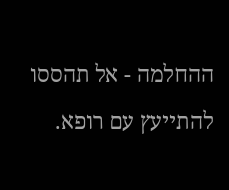ההחלמה - אל תהססו להתייעץ עם רופא.